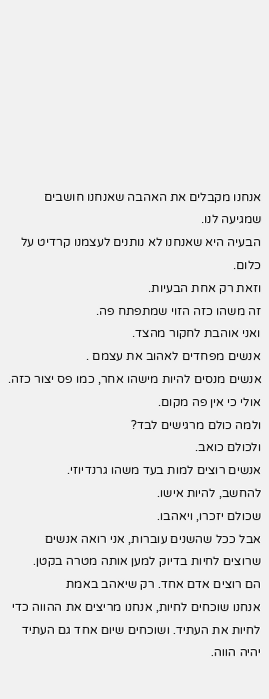אנחנו מקבלים את האהבה שאנחנו חושבים שמגיעה לנו.
הבעיה היא שאנחנו לא נותנים לעצמנו קרדיט על כלום.
וזאת רק אחת הבעיות.
זה משהו כזה הזוי שמתפתח פה.
ואני אוהבת לחקור מהצד.
אנשים מפחדים לאהוב את עצמם .
אנשים מנסים להיות מישהו אחר, כמו פס יצור כזה.
אולי כי אין פה מקום.
ולמה כולם מרגישים לבד?
ולכולם כואב.
אנשים רוצים למות בעד משהו גרנדיוזי.
להחשב, להיות אישו.
שכולם יזכרו, ויאהבו.
אבל ככל שהשנים עוברות, אני רואה אנשים שרוצים לחיות בדיוק למען אותה מטרה בקטן.
הם רוצים אדם אחד. רק שיאהב באמת
אנחנו שוכחים לחיות, אנחנו מריצים את ההווה כדי לחיות את העתיד. ושוכחים שיום אחד גם העתיד יהיה הווה.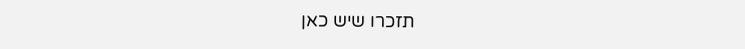תזכרו שיש כאן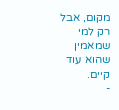מקום, אבל רק למי שמאמין שהוא עוד קיים.
-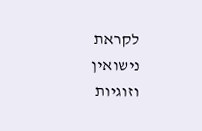לקראת נישואין וזוגיות